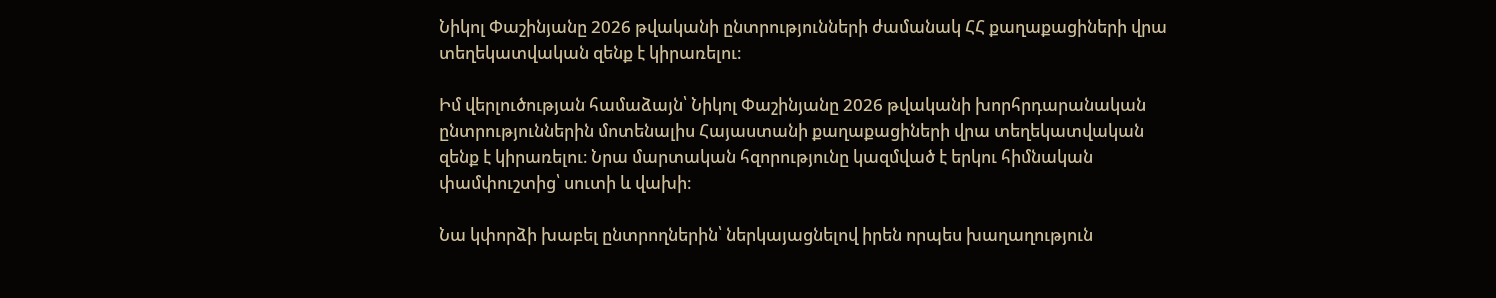Նիկոլ Փաշինյանը 2026 թվականի ընտրությունների ժամանակ ՀՀ քաղաքացիների վրա տեղեկատվական զենք է կիրառելու։

Իմ վերլուծության համաձայն՝ Նիկոլ Փաշինյանը 2026 թվականի խորհրդարանական ընտրություններին մոտենալիս Հայաստանի քաղաքացիների վրա տեղեկատվական զենք է կիրառելու։ Նրա մարտական հզորությունը կազմված է երկու հիմնական փամփուշտից՝ սուտի և վախի։

Նա կփորձի խաբել ընտրողներին՝ ներկայացնելով իրեն որպես խաղաղություն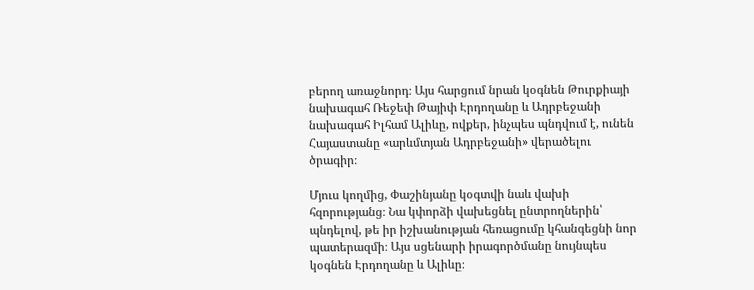բերող առաջնորդ։ Այս հարցում նրան կօգնեն Թուրքիայի նախագահ Ռեջեփ Թայիփ Էրդողանը և Ադրբեջանի նախագահ Իլհամ Ալիևը, ովքեր, ինչպես պնդվում է, ունեն Հայաստանը «արևմտյան Ադրբեջանի» վերածելու ծրագիր։

Մյուս կողմից, Փաշինյանը կօգտվի նաև վախի հզորությանց։ Նա կփորձի վախեցնել ընտրողներին՝ պնդելով, թե իր իշխանության հեռացումը կհանգեցնի նոր պատերազմի։ Այս սցենարի իրագործմանը նույնպես կօգնեն Էրդողանը և Ալիևը։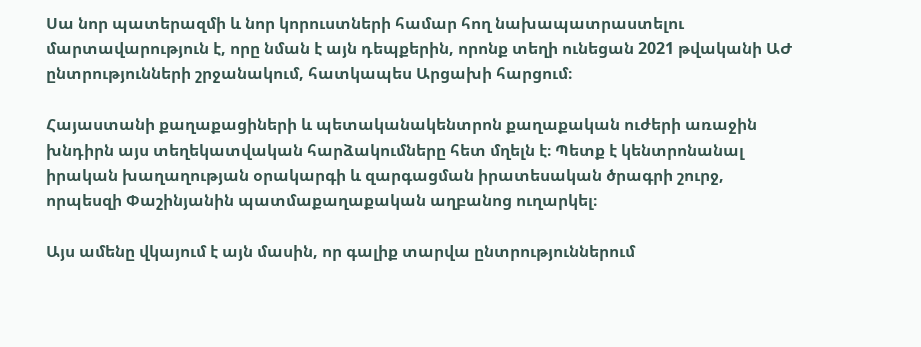Սա նոր պատերազմի և նոր կորուստների համար հող նախապատրաստելու մարտավարություն է, որը նման է այն դեպքերին, որոնք տեղի ունեցան 2021 թվականի ԱԺ ընտրությունների շրջանակում, հատկապես Արցախի հարցում։

Հայաստանի քաղաքացիների և պետականակենտրոն քաղաքական ուժերի առաջին խնդիրն այս տեղեկատվական հարձակումները հետ մղելն է։ Պետք է կենտրոնանալ իրական խաղաղության օրակարգի և զարգացման իրատեսական ծրագրի շուրջ, որպեսզի Փաշինյանին պատմաքաղաքական աղբանոց ուղարկել։

Այս ամենը վկայում է այն մասին, որ գալիք տարվա ընտրություններում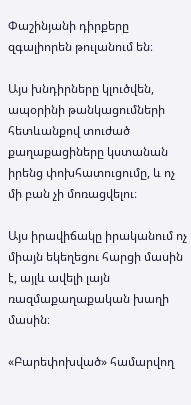Փաշինյանի դիրքերը զգալիորեն թուլանում են։

Այս խնդիրները կլուծվեն, ապօրինի թանկացումների հետևանքով տուժած քաղաքացիները կստանան իրենց փոխհատուցումը, և ոչ մի բան չի մոռացվելու։

Այս իրավիճակը իրականում ոչ միայն եկեղեցու հարցի մասին է, այլև ավելի լայն ռազմաքաղաքական խաղի մասին։

«Բարեփոխված» համարվող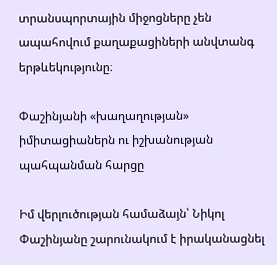տրանսպորտային միջոցները չեն ապահովում քաղաքացիների անվտանգ երթևեկությունը։

Փաշինյանի «խաղաղության» իմիտացիաներն ու իշխանության պահպանման հարցը

Իմ վերլուծության համաձայն՝ Նիկոլ Փաշինյանը շարունակում է իրականացնել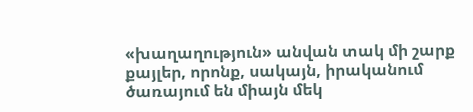«խաղաղություն» անվան տակ մի շարք քայլեր, որոնք, սակայն, իրականում ծառայում են միայն մեկ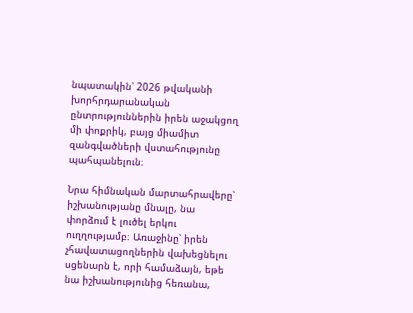նպատակին՝ 2026 թվականի խորհրդարանական ընտրություններին իրեն աջակցող մի փոքրիկ, բայց միամիտ զանգվածների վստահությունը պահպանելուն։

Նրա հիմնական մարտահրավերը՝ իշխանությանը մնալը, նա փորձում է լուծել երկու ուղղությամբ։ Առաջինը՝ իրեն չհավատացողներին վախեցնելու սցենարն է, որի համաձայն, եթե նա իշխանությունից հեռանա,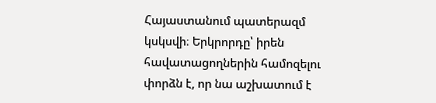Հայաստանում պատերազմ կսկսվի։ Երկրորդը՝ իրեն հավատացողներին համոզելու փորձն է, որ նա աշխատում է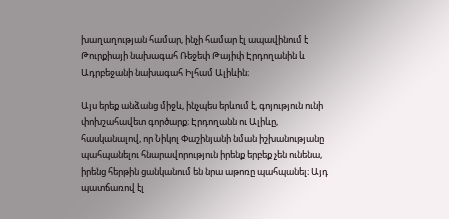խաղաղության համար, ինչի համար էլ ապավինում է Թուրքիայի նախագահ Ռեջեփ Թայիփ Էրդողանին և Ադրբեջանի նախագահ Իլհամ Ալիևին։

Այս երեք անձանց միջև, ինչպես երևում է, գոյություն ունի փոխշահավետ գործարք։ Էրդողանն ու Ալիևը, հասկանալով, որ Նիկոլ Փաշինյանի նման իշխանությանը պահպանելու հնարավորություն իրենք երբեք չեն ունենա, իրենց հերթին ցանկանում են նրա աթոռը պահպանել։ Այդ պատճառով էլ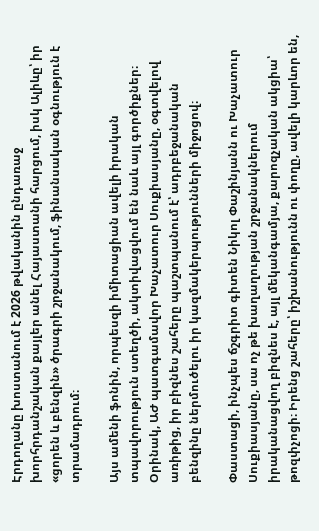Էրդողանը խոստանում է 2026 թվականին ընդառաջ խորհրդանշական քայլեր անել Հայաստանի հարցում, իսկ Ալիևը՝ իր «ցորեն և բենզին» ծրագրի շրջանակում, ֆինանսական օգնություն է տրամադրում։

Այս ամենի ֆոնին, որպեսզի իմիտացիան ավելի իրական տպավորություն ստեղծի, ակտիվացվում են նաև այլ գործիքներ։ Օրինակ, ԱԺ պատգամավոր Խաչատուր Սուքիասյանը, օգտվելով առիթից, իր բիզնես շահերը պաշտպանում է՝ ադրբեջանական բենզինը ներմուծելու իր կազմակերպությունների միջոցով։

Փաստացի, ինչպես ճշգրիտ գիտեն Նիկոլ Փաշինյանն ու Խաչատուր Սուքիասյանը, սա ոչ թե խաղաղության շրջանակներում իրականացվող բիզնես է, այլ մեկանգամյա, քարոզչական ակցիա՝ թոզփչոցի։ Իրենց շահերը՝ իշխանությունն ու փողը, ավելի կարևոր են,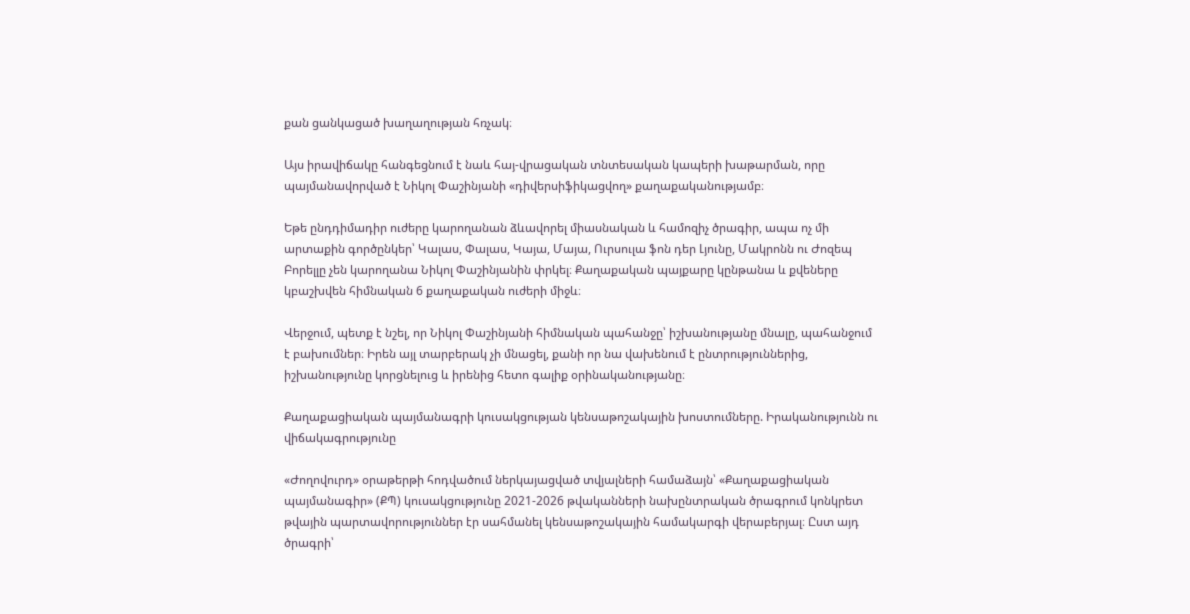քան ցանկացած խաղաղության հռչակ։

Այս իրավիճակը հանգեցնում է նաև հայ-վրացական տնտեսական կապերի խաթարման, որը պայմանավորված է Նիկոլ Փաշինյանի «դիվերսիֆիկացվող» քաղաքականությամբ։

Եթե ընդդիմադիր ուժերը կարողանան ձևավորել միասնական և համոզիչ ծրագիր, ապա ոչ մի արտաքին գործընկեր՝ Կալաս, Փալաս, Կայա, Մայա, Ուրսուլա ֆոն դեր Լյունը, Մակրոնն ու Ժոզեպ Բորելլը չեն կարողանա Նիկոլ Փաշինյանին փրկել։ Քաղաքական պայքարը կընթանա և քվեները կբաշխվեն հիմնական 6 քաղաքական ուժերի միջև։

Վերջում, պետք է նշել, որ Նիկոլ Փաշինյանի հիմնական պահանջը՝ իշխանությանը մնալը, պահանջում է բախումներ։ Իրեն այլ տարբերակ չի մնացել, քանի որ նա վախենում է ընտրություններից, իշխանությունը կորցնելուց և իրենից հետո գալիք օրինականությանը։

Քաղաքացիական պայմանագրի կուսակցության կենսաթոշակային խոստումները. Իրականությունն ու վիճակագրությունը

«Ժողովուրդ» օրաթերթի հոդվածում ներկայացված տվյալների համաձայն՝ «Քաղաքացիական պայմանագիր» (ՔՊ) կուսակցությունը 2021-2026 թվականների նախընտրական ծրագրում կոնկրետ թվային պարտավորություններ էր սահմանել կենսաթոշակային համակարգի վերաբերյալ։ Ըստ այդ ծրագրի՝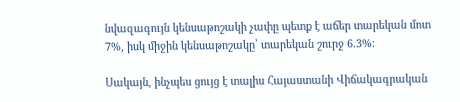նվազագույն կենսաթոշակի չափը պետք է աճեր տարեկան մոտ 7%, իսկ միջին կենսաթոշակը՝ տարեկան շուրջ 6.3%։

Սակայն, ինչպես ցույց է տալիս Հայաստանի Վիճակագրական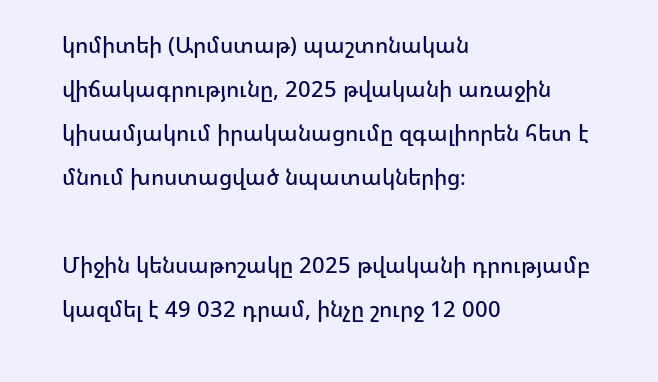կոմիտեի (Արմստաթ) պաշտոնական վիճակագրությունը, 2025 թվականի առաջին կիսամյակում իրականացումը զգալիորեն հետ է մնում խոստացված նպատակներից։

Միջին կենսաթոշակը 2025 թվականի դրությամբ կազմել է 49 032 դրամ, ինչը շուրջ 12 000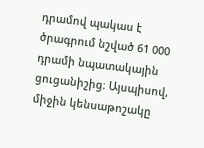դրամով պակաս է ծրագրում նշված 61 000 դրամի նպատակային ցուցանիշից։ Այսպիսով, միջին կենսաթոշակը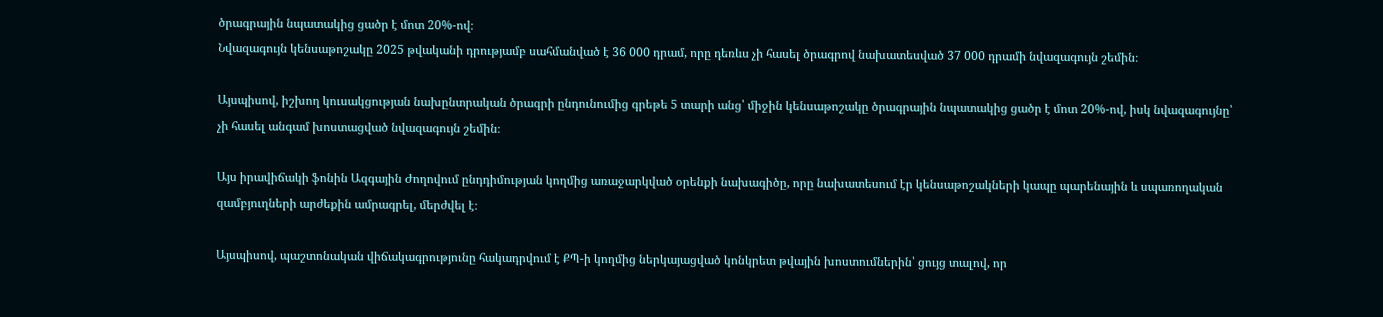ծրագրային նպատակից ցածր է մոտ 20%-ով։
Նվազագույն կենսաթոշակը 2025 թվականի դրությամբ սահմանված է 36 000 դրամ, որը դեռևս չի հասել ծրագրով նախատեսված 37 000 դրամի նվազագույն շեմին։

Այսպիսով, իշխող կուսակցության նախընտրական ծրագրի ընդունումից գրեթե 5 տարի անց՝ միջին կենսաթոշակը ծրագրային նպատակից ցածր է մոտ 20%-ով, իսկ նվազագույնը՝ չի հասել անգամ խոստացված նվազագույն շեմին։

Այս իրավիճակի ֆոնին Ազգային Ժողովում ընդդիմության կողմից առաջարկված օրենքի նախագիծը, որը նախատեսում էր կենսաթոշակների կապը պարենային և սպառողական զամբյուղների արժեքին ամրագրել, մերժվել է։

Այսպիսով, պաշտոնական վիճակագրությունը հակադրվում է ՔՊ-ի կողմից ներկայացված կոնկրետ թվային խոստումներին՝ ցույց տալով, որ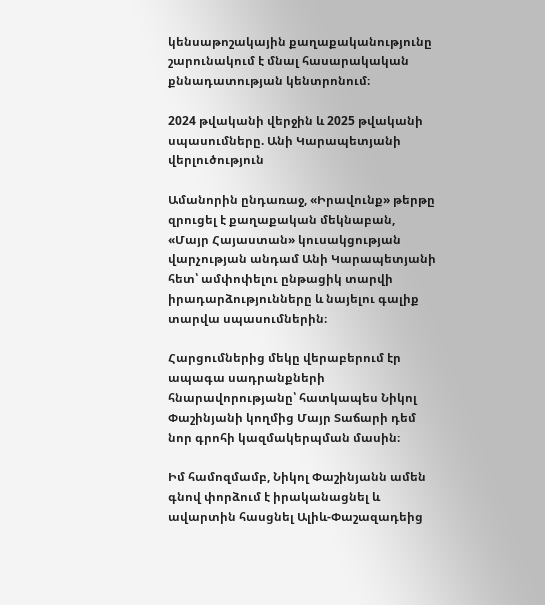կենսաթոշակային քաղաքականությունը շարունակում է մնալ հասարակական քննադատության կենտրոնում։

2024 թվականի վերջին և 2025 թվականի սպասումները. Անի Կարապետյանի վերլուծություն

Ամանորին ընդառաջ, «Իրավունք» թերթը զրուցել է քաղաքական մեկնաբան, «Մայր Հայաստան» կուսակցության վարչության անդամ Անի Կարապետյանի հետ՝ ամփոփելու ընթացիկ տարվի իրադարձությունները և նայելու գալիք տարվա սպասումներին։

Հարցումներից մեկը վերաբերում էր ապագա սադրանքների հնարավորությանը՝ հատկապես Նիկոլ Փաշինյանի կողմից Մայր Տաճարի դեմ նոր գրոհի կազմակերպման մասին։

Իմ համոզմամբ, Նիկոլ Փաշինյանն ամեն գնով փորձում է իրականացնել և ավարտին հասցնել Ալիև-Փաշազադեից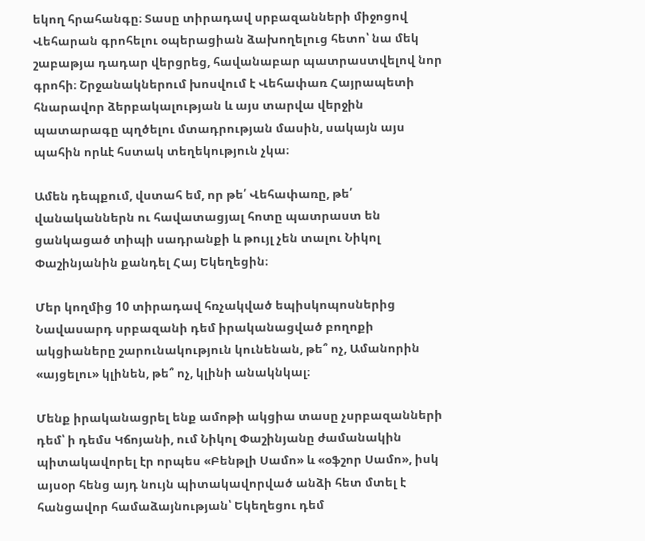եկող հրահանգը։ Տասը տիրադավ սրբազանների միջոցով Վեհարան գրոհելու օպերացիան ձախողելուց հետո՝ նա մեկ շաբաթյա դադար վերցրեց, հավանաբար պատրաստվելով նոր գրոհի։ Շրջանակներում խոսվում է Վեհափառ Հայրապետի հնարավոր ձերբակալության և այս տարվա վերջին պատարագը պղծելու մտադրության մասին, սակայն այս պահին որևէ հստակ տեղեկություն չկա։

Ամեն դեպքում, վստահ եմ, որ թե՛ Վեհափառը, թե՛ վանականներն ու հավատացյալ հոտը պատրաստ են ցանկացած տիպի սադրանքի և թույլ չեն տալու Նիկոլ Փաշինյանին քանդել Հայ Եկեղեցին։

Մեր կողմից 10 տիրադավ հռչակված եպիսկոպոսներից Նավասարդ սրբազանի դեմ իրականացված բողոքի ակցիաները շարունակություն կունենան, թե՞ ոչ, Ամանորին «այցելու» կլինեն, թե՞ ոչ, կլինի անակնկալ։

Մենք իրականացրել ենք ամոթի ակցիա տասը չսրբազանների դեմ՝ ի դեմս Կճոյանի, ում Նիկոլ Փաշինյանը ժամանակին պիտակավորել էր որպես «Բենթլի Սամո» և «օֆշոր Սամո», իսկ այսօր հենց այդ նույն պիտակավորված անձի հետ մտել է հանցավոր համաձայնության՝ Եկեղեցու դեմ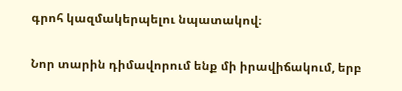գրոհ կազմակերպելու նպատակով։

Նոր տարին դիմավորում ենք մի իրավիճակում, երբ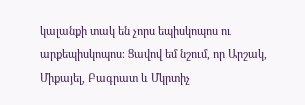կալանքի տակ են չորս եպիսկոպոս ու արքեպիսկոպոս։ Ցավով եմ նշում, որ Արշակ, Միքայել, Բագրատ և Մկրտիչ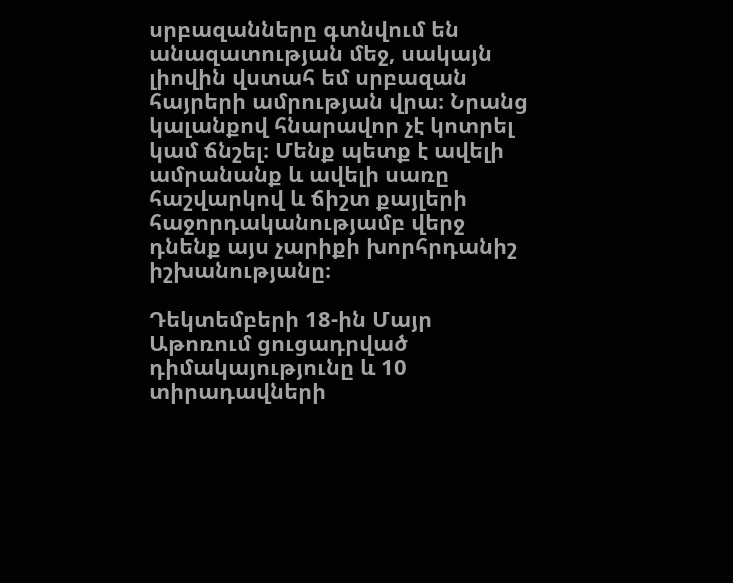սրբազանները գտնվում են անազատության մեջ, սակայն լիովին վստահ եմ սրբազան հայրերի ամրության վրա։ Նրանց կալանքով հնարավոր չէ կոտրել կամ ճնշել։ Մենք պետք է ավելի ամրանանք և ավելի սառը հաշվարկով և ճիշտ քայլերի հաջորդականությամբ վերջ դնենք այս չարիքի խորհրդանիշ իշխանությանը։

Դեկտեմբերի 18-ին Մայր Աթոռում ցուցադրված դիմակայությունը և 10 տիրադավների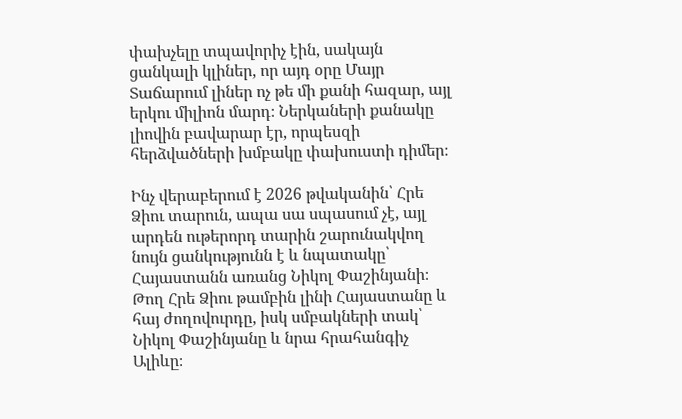փախչելը տպավորիչ էին, սակայն ցանկալի կլիներ, որ այդ օրը Մայր Տաճարում լիներ ոչ թե մի քանի հազար, այլ երկու միլիոն մարդ։ Ներկաների քանակը լիովին բավարար էր, որպեսզի հերձվածների խմբակը փախուստի դիմեր։

Ինչ վերաբերում է 2026 թվականին՝ Հրե Ձիու տարուն, ապա սա սպասում չէ, այլ արդեն ութերորդ տարին շարունակվող նույն ցանկությունն է և նպատակը՝ Հայաստանն առանց Նիկոլ Փաշինյանի։ Թող Հրե Ձիու թամբին լինի Հայաստանը և հայ ժողովուրդը, իսկ սմբակների տակ՝ Նիկոլ Փաշինյանը և նրա հրահանգիչ Ալիևը։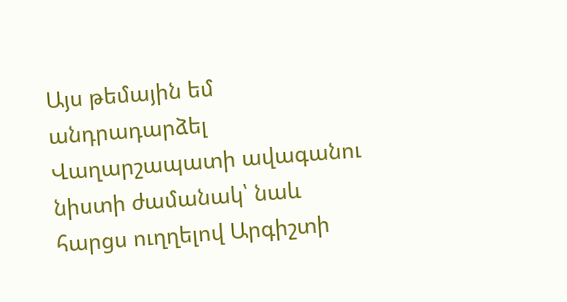Այս թեմային եմ անդրադարձել Վաղարշապատի ավագանու նիստի ժամանակ՝ նաև հարցս ուղղելով Արգիշտի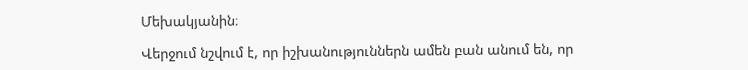Մեխակյանին։

Վերջում նշվում է, որ իշխանություններն ամեն բան անում են, որ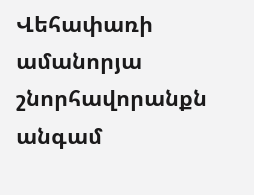Վեհափառի ամանորյա շնորհավորանքն անգամ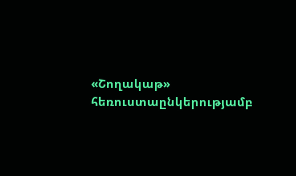«Շողակաթ» հեռուստաընկերությամբ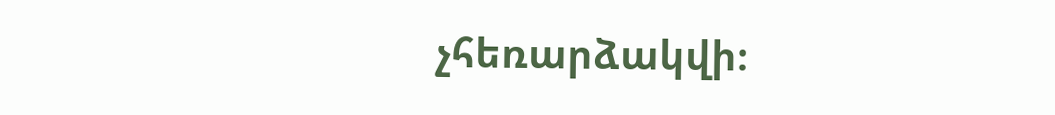չհեռարձակվի։